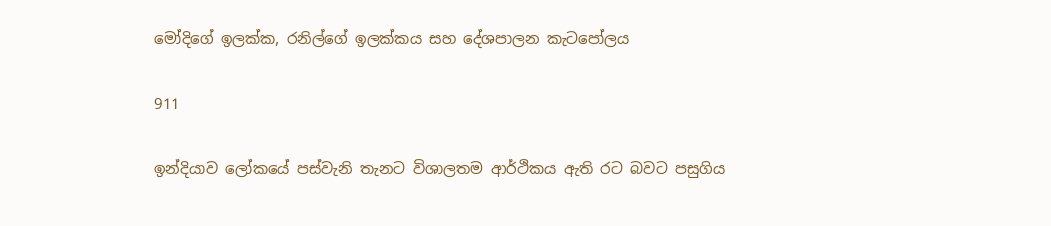මෝදිගේ ඉලක්ක, රනිල්ගේ ඉලක්කය සහ දේශපාලන කැටපෝලය

911

ඉන්දියාව ලෝකයේ පස්වැනි තැනට විශාලතම ආර්ථිකය ඇති රට බවට පසුගිය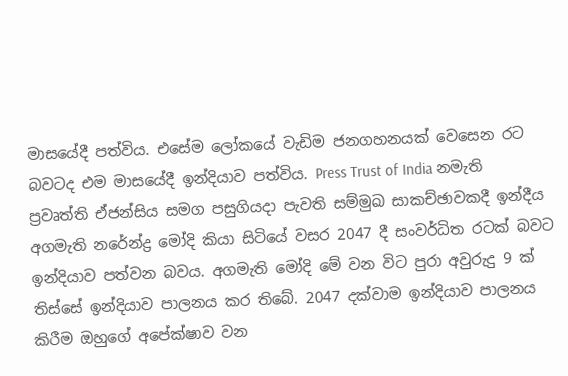මාසයේදී පත්විය. එසේම ලෝකයේ වැඩිම ජනගහනයක් වෙසෙන රට බවටද එම මාසයේදී ඉන්දියාව පත්විය. Press Trust of India නමැති ප්‍රවෘත්ති ඒජන්සිය සමග පසුගියදා පැවති සම්මුඛ සාකච්ඡාවකදී ඉන්දීය අගමැති නරේන්ද්‍ර මෝදි කියා සිටියේ වසර 2047 දී සංවර්ධිත රටක් බවට ඉන්දියාව පත්වන බවය. අගමැති මෝදි මේ වන විට පුරා අවුරුදු 9 ක් තිස්සේ ඉන්දියාව පාලනය කර තිබේ. 2047 දක්වාම ඉන්දියාව පාලනය කිරීම ඔහුගේ අපේක්ෂාව වන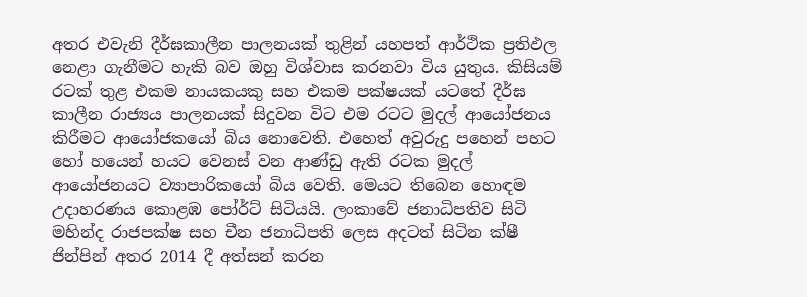අතර එවැනි දීර්ඝකාලීන පාලනයක් තුළින් යහපත් ආර්ථික ප්‍රතිඵල නෙළා ගැනීමට හැකි බව ඔහු විශ්වාස කරනවා විය යුතුය. කිසියම් රටක් තුළ එකම නායකයකු සහ එකම පක්ෂයක් යටතේ දීර්ඝ කාලීන රාජ්‍යය පාලනයක් සිදුවන විට එම රටට මුදල් ආයෝජනය කිරීමට ආයෝජකයෝ බිය නොවෙති. එහෙත් අවුරුදු පහෙන් පහට හෝ හයෙන් හයට වෙනස් වන ආණ්ඩු ඇති රටක මුදල් ආයෝජනයට ව්‍යාපාරිකයෝ බිය වෙති. මෙයට තිබෙන හොඳම උදාහරණය කොළඹ පෝර්ට් සිටියයි. ලංකාවේ ජනාධිපතිව සිටි මහින්ද රාජපක්ෂ සහ චීන ජනාධිපති ලෙස අදටත් සිටින ක්ෂී ජින්පින් අතර 2014 දී අත්සන් කරන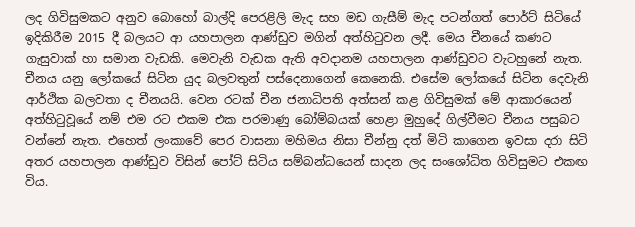ලද ගිවිසුමකට අනුව බොහෝ බාල්දි පෙරළිලි මැද සහ මඩ ගැසීම් මැද පටන්ගත් පොර්ට් සිටියේ ඉදිකිරීම 2015 දී බලයට ආ යහපාලන ආණ්ඩුව මගින් අත්හිටුවන ලදී. මෙය චීනයේ කණට ගැසුවාක් හා සමාන වැඩකි. මෙවැනි වැඩක ඇති අවදානම යහපාලන ආණ්ඩුවට වැටහුනේ නැත. චීනය යනු ලෝකයේ සිටින යුද බලවතුන් පස්දෙනාගෙන් කෙනෙකි. එසේම ලෝකයේ සිටින දෙවැනි ආර්ථික බලවතා ද චීනයයි. වෙන රටක් චීන ජනාධිපති අත්සන් කළ ගිවිසුමක් මේ ආකාරයෙන් අත්හිටුවූයේ නම් එම රට එකම එක පරමාණු බෝම්බයක් හෙළා මුහුදේ ගිල්වීමට චීනය පසුබට වන්නේ නැත. එහෙත් ලංකාවේ පෙර වාසනා මහිමය නිසා චීන්නු දත් මිටි කාගෙන ඉවසා දරා සිටි අතර යහපාලන ආණ්ඩුව විසින් පෝට් සිටිය සම්බන්ධයෙන් සාදන ලද සංශෝධිත ගිවිසුමට එකඟ විය.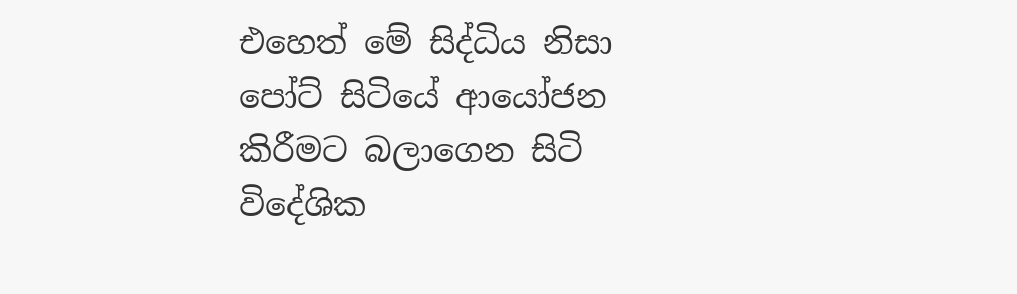එහෙත් මේ සිද්ධිය නිසා පෝට් සිටියේ ආයෝජන කිරීමට බලාගෙන සිටි විදේශික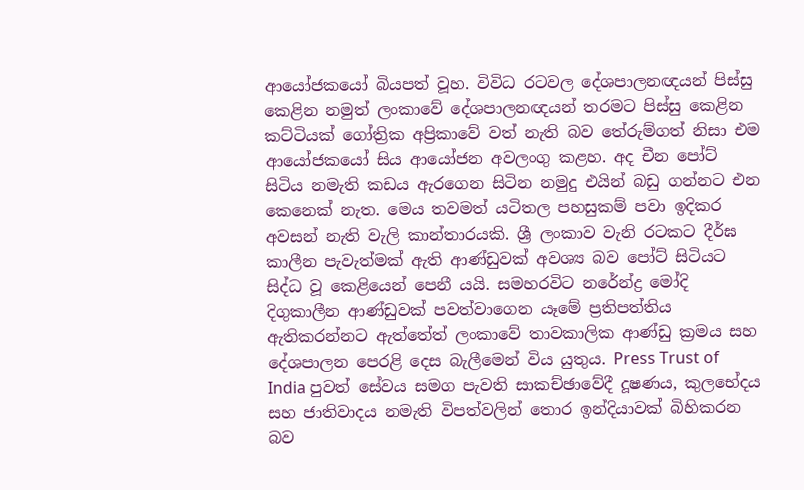ආයෝජකයෝ බියපත් වූහ. විවිධ රටවල දේශපාලනඥයන් පිස්සු කෙළින නමුත් ලංකාවේ දේශපාලනඥයන් තරමට පිස්සු කෙළින කට්ටියක් ගෝත්‍රික අප්‍රිකාවේ වත් නැති බව තේරුම්ගත් නිසා එම ආයෝජකයෝ සිය ආයෝජන අවලංගු කළහ. අද චීන පෝට් සිටිය නමැති කඩය ඇරගෙන සිටින නමුදු එයින් බඩු ගන්නට එන කෙනෙක් නැත. මෙය තවමත් යටිතල පහසුකම් පවා ඉදිකර අවසන් නැති වැලි කාන්තාරයකි. ශ්‍රී ලංකාව වැනි රටකට දීර්ඝ කාලීන පැවැත්මක් ඇති ආණ්ඩුවක් අවශ්‍ය බව පෝට් සිටියට සිද්ධ වූ කෙළියෙන් පෙනී යයි. සමහරවිට නරේන්ද්‍ර මෝදි දිගුකාලීන ආණ්ඩුවක් පවත්වාගෙන යෑමේ ප්‍රතිපත්තිය ඇතිකරන්නට ඇත්තේත් ලංකාවේ තාවකාලික ආණ්ඩු ක්‍රමය සහ දේශපාලන පෙරළි දෙස බැලීමෙන් විය යුතුය. Press Trust of India පුවත් සේවය සමග පැවති සාකච්ඡාවේදී දූෂණය, කුලභේදය සහ ජාතිවාදය නමැති විපත්වලින් තොර ඉන්දියාවක් බිහිකරන බව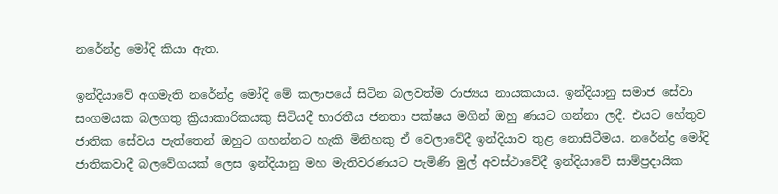නරේන්ද්‍ර මෝදි කියා ඇත.

ඉන්දියාවේ අගමැති නරේන්ද්‍ර මෝදි මේ කලාපයේ සිටින බලවත්ම රාජ්‍යය නායකයාය. ඉන්දියානු සමාජ සේවා සංගමයක බලගතු ක්‍රියාකාරිකයකු සිටියදී භාරතීය ජනතා පක්ෂය මගින් ඔහු ණයට ගන්නා ලදී. එයට හේතුව ජාතික සේවය පැත්තෙන් ඔහුට ගහන්නට හැකි මිනිහකු ඒ වෙලාවේදී ඉන්දියාව තුළ නොසිටීමය. නරේන්ද්‍ර මෝදි ජාතිකවාදී බලවේගයක් ලෙස ඉන්දියානු මහ මැතිවරණයට පැමිණි මුල් අවස්ථාවේදී ඉන්දියාවේ සාම්ප්‍රදායික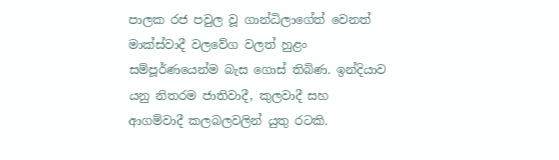පාලක රජ පවුල වූ ගාන්ධිලාගේත් වෙනත් මාක්ස්වාදී වලවේග වලත් හුළං සම්පූර්ණයෙන්ම බැස ගොස් තිබිණ. ඉන්දියාව යනු නිතරම ජාතිවාදී, කුලවාදී සහ ආගම්වාදී කලබලවලින් යුතු රටකි.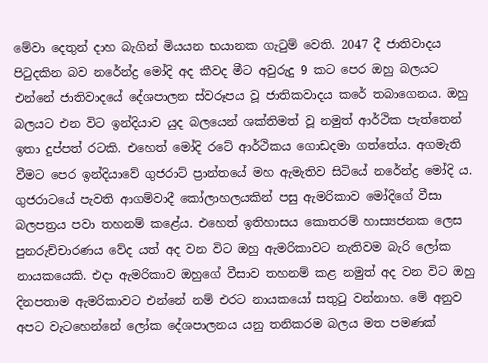මේවා දෙතුන් දාහ බැගින් මියයන භයානක ගැටුම් වෙති. 2047 දී ජාතිවාදය පිටුදකින බව නරේන්ද්‍ර මෝදි අද කීවද මීට අවුරුදු 9 කට පෙර ඔහු බලයට එන්නේ ජාතිවාදයේ දේශපාලන ස්වරූපය වූ ජාතිකවාදය කරේ තබාගෙනය. ඔහු බලයට එන විට ඉන්දියාව යුද බලයෙන් ශක්තිමත් වූ නමුත් ආර්ථික පැත්තෙන් ඉතා දුප්පත් රටකි. එහෙත් මෝදි රටේ ආර්ථිකය ගොඩදමා ගත්තේය. අගමැති වීමට පෙර ඉන්දියාවේ ගුජරාට් ප්‍රාන්තයේ මහ ඇමැතිව සිටියේ නරේන්ද්‍ර මෝදි ය. ගුජරාටයේ පැවති ආගම්වාදී කෝලාහලයකින් පසු ඇමරිකාව මෝදිගේ වීසා බලපත්‍රය පවා තහනම් කළේය. එහෙත් ඉතිහාසය කොතරම් හාස්‍යජනක ලෙස පුනරුච්චාරණය වේද යත් අද වන විට ඔහු ඇමරිකාවට නැතිවම බැරි ලෝක නායකයෙකි. එදා ඇමරිකාව ඔහුගේ වීසාව තහනම් කළ නමුත් අද වන විට ඔහු දිනපතාම ඇමරිකාවට එන්නේ නම් එරට නායකයෝ සතුටු වන්නාහ. මේ අනුව අපට වැටහෙන්නේ ලෝක දේශපාලනය යනු තනිකරම බලය මත පමණක්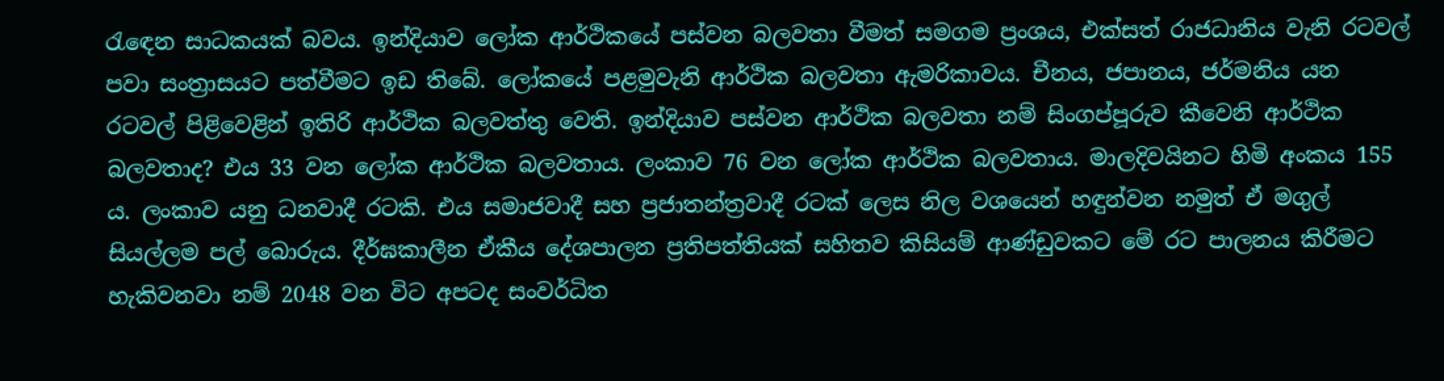රැඳෙන සාධකයක් බවය. ඉන්දියාව ලෝක ආර්ථිකයේ පස්වන බලවතා වීමත් සමගම ප්‍රංශය, එක්සත් රාජධානිය වැනි රටවල් පවා සංත්‍රාසයට පත්වීමට ඉඩ තිබේ. ලෝකයේ පළමුවැනි ආර්ථික බලවතා ඇමරිකාවය. චීනය, ජපානය, ජර්මනිය යන රටවල් පිළිවෙළින් ඉතිරි ආර්ථික බලවත්තු වෙති. ඉන්දියාව පස්වන ආර්ථික බලවතා නම් සිංගප්පූරුව කීවෙනි ආර්ථික බලවතාද? එය 33 වන ලෝක ආර්ථික බලවතාය. ලංකාව 76 වන ලෝක ආර්ථික බලවතාය. මාලදිවයිනට හිමි අංකය 155 ය. ලංකාව යනු ධනවාදී රටකි. එය සමාජවාදී සහ ප්‍රජාතන්ත්‍රවාදී රටක් ලෙස නිල වශයෙන් හඳුන්වන නමුත් ඒ මගුල් සියල්ලම පල් බොරුය. දීර්ඝකාලීන ඒකීය දේශපාලන ප්‍රතිපත්තියක් සහිතව කිසියම් ආණ්ඩුවකට මේ රට පාලනය කිරීමට හැකිවනවා නම් 2048 වන විට අපටද සංවර්ධිත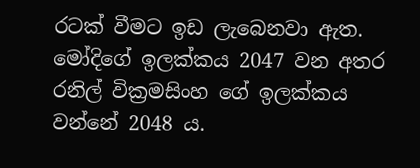රටක් වීමට ඉඩ ලැබෙනවා ඇත. මෝදිගේ ඉලක්කය 2047 වන අතර රනිල් වික්‍රමසිංහ ගේ ඉලක්කය වන්නේ 2048 ය.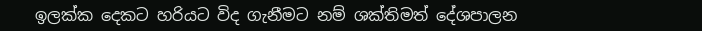ඉලක්ක දෙකට හරියට විද ගැනීමට නම් ශක්තිමත් දේශපාලන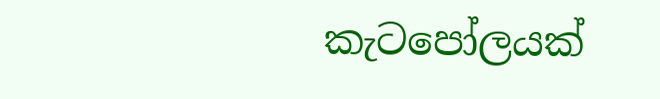කැටපෝලයක්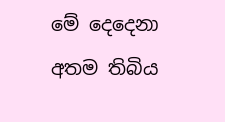මේ දෙදෙනා අතම තිබිය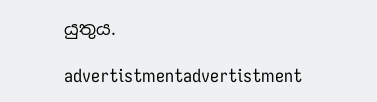යුතුය.

advertistmentadvertistment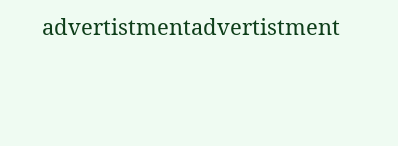advertistmentadvertistment